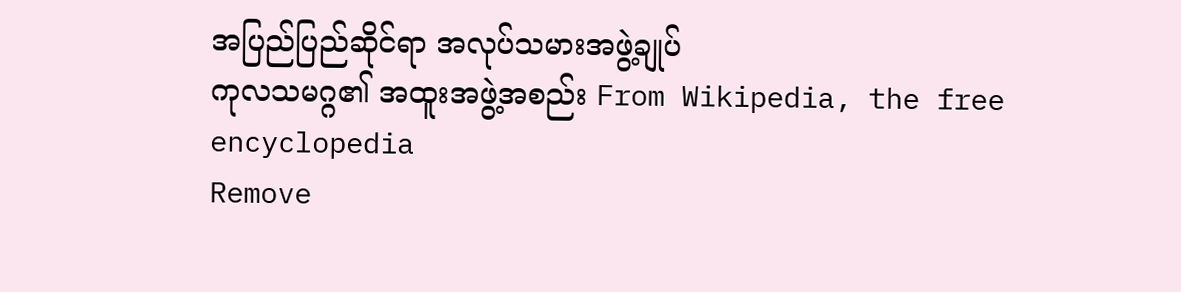အပြည်ပြည်ဆိုင်ရာ အလုပ်သမားအဖွဲ့ချုပ်
ကုလသမဂ္ဂ၏ အထူးအဖွဲ့အစည်း From Wikipedia, the free encyclopedia
Remove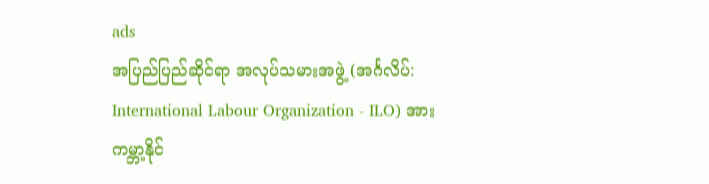ads
အပြည်ပြည်ဆိုင်ရာ အလုပ်သမားအဖွဲ့ (အင်္ဂလိပ်: International Labour Organization - ILO) အား ကမ္ဘာ့နိုင်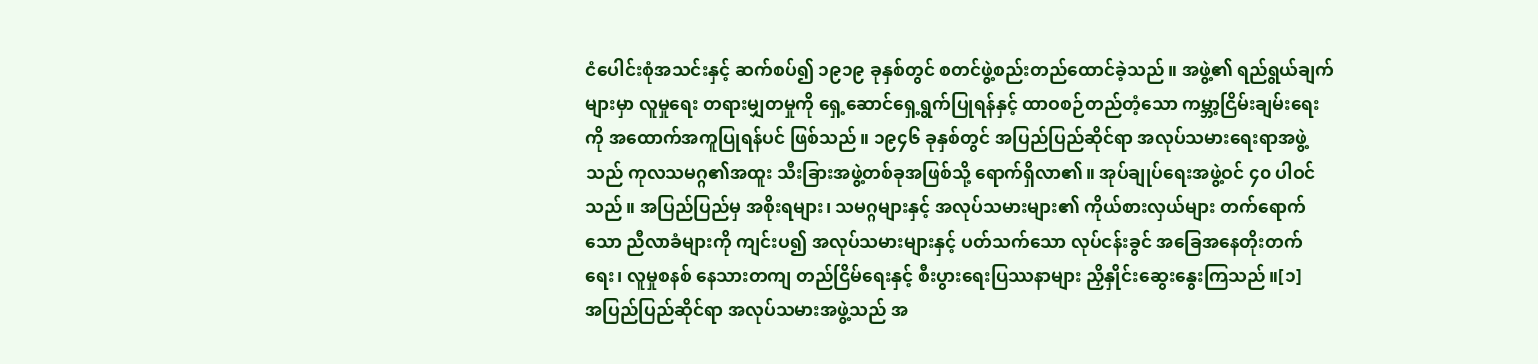ငံပေါင်းစုံအသင်းနှင့် ဆက်စပ်၍ ၁၉၁၉ ခုနှစ်တွင် စတင်ဖွဲ့စည်းတည်ထောင်ခဲ့သည်။ အဖွဲ့၏ ရည်ရွယ်ချက်များမှာ လူမှုရေး တရားမျှတမှုကို ရှေ့ဆောင်ရှေ့ရွက်ပြုရန်နှင့် ထာဝစဉ်တည်တံ့သော ကမ္ဘာ့ငြိမ်းချမ်းရေးကို အထောက်အကူပြုရန်ပင် ဖြစ်သည်။ ၁၉၄၆ ခုနှစ်တွင် အပြည်ပြည်ဆိုင်ရာ အလုပ်သမားရေးရာအဖွဲ့သည် ကုလသမဂ္ဂ၏အထူး သီးခြားအဖွဲ့တစ်ခုအဖြစ်သို့ ရောက်ရှိလာ၏။ အုပ်ချုပ်ရေးအဖွဲ့ဝင် ၄၀ ပါဝင်သည်။ အပြည်ပြည်မှ အစိုးရများ၊ သမဂ္ဂများနှင့် အလုပ်သမားများ၏ ကိုယ်စားလှယ်များ တက်ရောက်သော ညီလာခံများကို ကျင်းပ၍ အလုပ်သမားများနှင့် ပတ်သက်သော လုပ်ငန်းခွင် အခြေအနေတိုးတက်ရေး၊ လူမှုစနစ် နေသားတကျ တည်ငြိမ်ရေးနှင့် စီးပွားရေးပြဿနာများ ညှိနှိုင်းဆွေးနွေးကြသည်။[၁]
အပြည်ပြည်ဆိုင်ရာ အလုပ်သမားအဖွဲ့သည် အ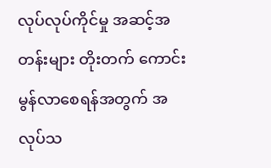လုပ်လုပ်ကိုင်မှု အဆင့်အတန်းများ တိုးတက် ကောင်းမွန်လာစေရန်အတွက် အလုပ်သ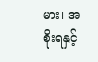မား၊ အစိုးရနှင့်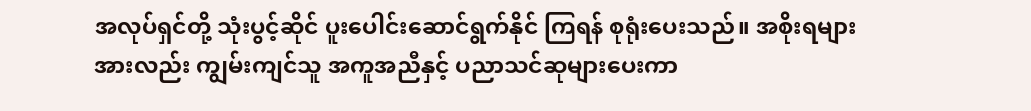အလုပ်ရှင်တို့ သုံးပွင့်ဆိုင် ပူးပေါင်းဆောင်ရွက်နိုင် ကြရန် စုရုံးပေးသည်။ အစိုးရများအားလည်း ကျွမ်းကျင်သူ အကူအညီနှင့် ပညာသင်ဆုများပေးကာ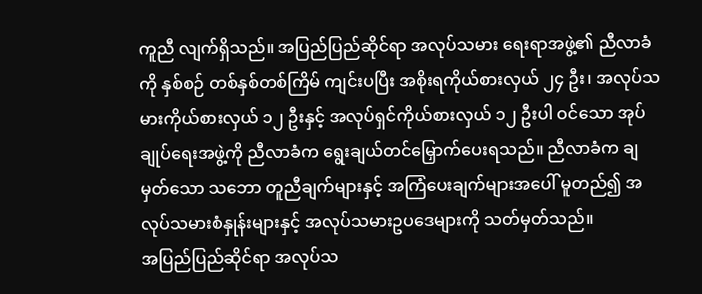ကူညီ လျက်ရှိသည်။ အပြည်ပြည်ဆိုင်ရာ အလုပ်သမား ရေးရာအဖွဲ့၏ ညီလာခံကို နှစ်စဉ် တစ်နှစ်တစ်ကြိမ် ကျင်းပပြီး အစိုးရကိုယ်စားလှယ် ၂၄ ဦး၊ အလုပ်သမားကိုယ်စားလှယ် ၁၂ ဦးနှင့် အလုပ်ရှင်ကိုယ်စားလှယ် ၁၂ ဦးပါ ဝင်သော အုပ်ချုပ်ရေးအဖွဲ့ကို ညီလာခံက ရွေးချယ်တင်မြှောက်ပေးရသည်။ ညီလာခံက ချမှတ်သော သဘော တူညီချက်များနှင့် အကြံပေးချက်များအပေါ် မူတည်၍ အလုပ်သမားစံနှုန်းများနှင့် အလုပ်သမားဥပဒေများကို သတ်မှတ်သည်။
အပြည်ပြည်ဆိုင်ရာ အလုပ်သ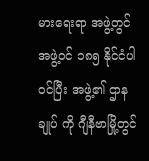မားရေးရာ အဖွဲ့တွင် အဖွဲ့ဝင် ၁၈၅ နိုင်ငံပါဝင်ပြီး အဖွဲ့၏ ဌာနချုပ် ကို ဂျီနီဗာမြို့တွင်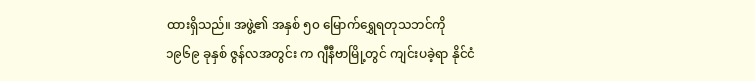ထားရှိသည်။ အဖွဲ့၏ အနှစ် ၅၀ မြောက်ရွှေရတုသဘင်ကို ၁၉၆၉ ခုနှစ် ဇွန်လအတွင်း က ဂျီနီဗာမြို့တွင် ကျင်းပခဲ့ရာ နိုင်ငံ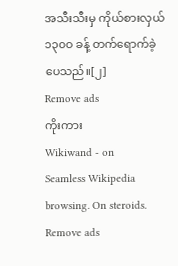အသီးသီးမှ ကိုယ်စားလှယ် ၁၃၀ဝ ခန့် တက်ရောက်ခဲ့ပေသည်။[၂]
Remove ads
ကိုးကား
Wikiwand - on
Seamless Wikipedia browsing. On steroids.
Remove ads